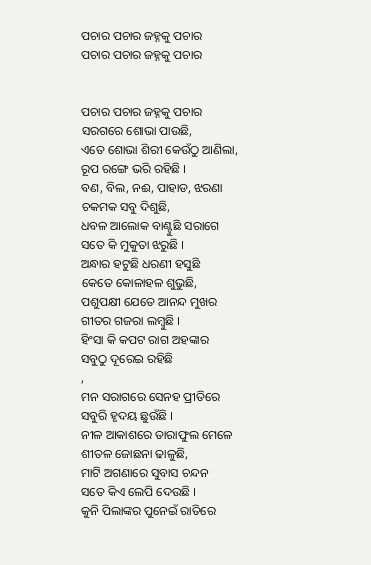ପଚାର ପଚାର ଜହ୍ନକୁ ପଚାର
ପଚାର ପଚାର ଜହ୍ନକୁ ପଚାର


ପଚାର ପଚାର ଜହ୍ନକୁ ପଚାର
ସରଗରେ ଶୋଭା ପାଉଛି,
ଏତେ ଶୋଭା ଶିରୀ କେଉଁଠୁ ଆଣିଲା,
ରୂପ ରଙ୍ଗେ ଭରି ରହିଛି ।
ବଣ, ବିଲ, ନଈ, ପାହାଡ, ଝରଣା
ଚକମକ ସବୁ ଦିଶୁଛି,
ଧବଳ ଆଲୋକ ବାଣ୍ଟୁଛି ସରାଗେ
ସତେ କି ମୁକୁତା ଝରୁଛି ।
ଅନ୍ଧାର ହଟୁଛି ଧରଣୀ ହସୁଛି
କେତେ କୋଳାହଳ ଶୁଭୁଛି,
ପଶୁପକ୍ଷୀ ଯେତେ ଆନନ୍ଦ ମୁଖର
ଗୀତର ଗଜରା ଲମ୍ବୁଛି ।
ହିଂସା କି କପଟ ରାଗ ଅହଙ୍କାର
ସବୁଠୁ ଦୂରେଇ ରହିଛି
,
ମନ ସରାଗରେ ସେନହ ପ୍ରୀତିରେ
ସବୁରି ହୃଦୟ ଛୁଉଁଛି ।
ନୀଳ ଆକାଶରେ ତାରାଫୁଲ ମେଳେ
ଶୀତଳ ଜୋଛନା ଢାଳୁଛି,
ମାଟି ଅଗଣାରେ ସୁବାସ ଚନ୍ଦନ
ସତେ କିଏ ଲେପି ଦେଉଛି ।
କୁନି ପିଲାଙ୍କର ପୁନେଇଁ ରାତିରେ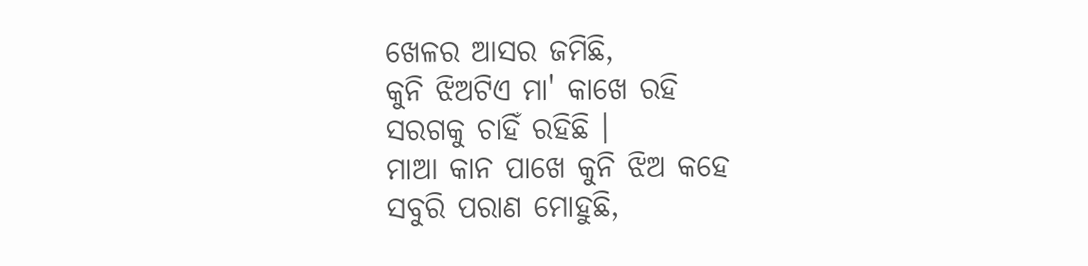ଖେଳର ଆସର ଜମିଛି,
କୁନି ଝିଅଟିଏ ମା' କାଖେ ରହି
ସରଗକୁ ଚାହିଁ ରହିଛି ।
ମାଆ କାନ ପାଖେ କୁନି ଝିଅ କହେ
ସବୁରି ପରାଣ ମୋହୁଛି,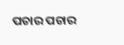ପଚାର ପଚାର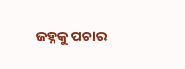ଜହ୍ନକୁ ପଚାର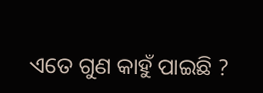ଏତେ ଗୁଣ କାହୁଁ ପାଇଛି ?